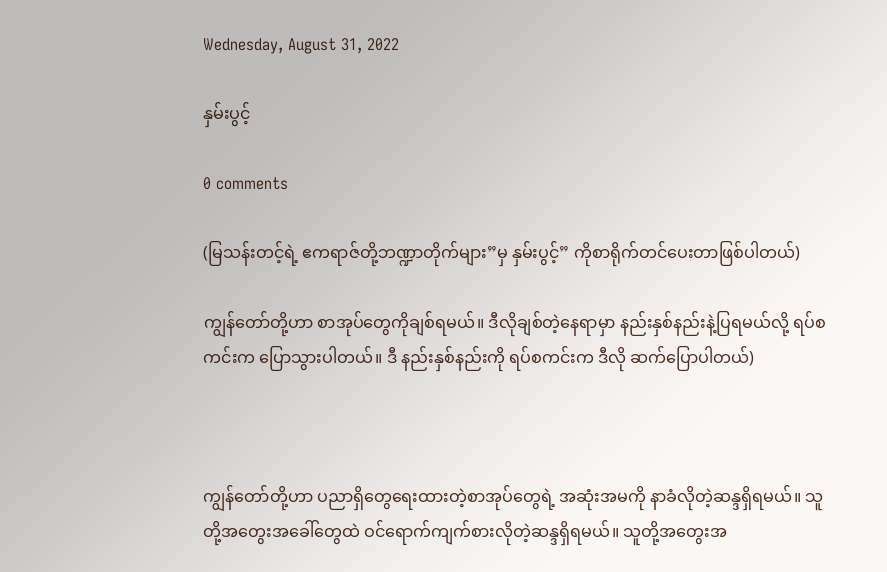Wednesday, August 31, 2022

နှမ်းပွင့်

0 comments

(မြသန်းတင့်ရဲ့ ဧကရာဇ်တို့ဘဏ္ဍာတိုက်များ”မှ နှမ်းပွင့်” ကိုစာရိုက်တင်ပေးတာဖြစ်ပါတယ်)

ကျွန်တော်တို့ဟာ စာအုပ်တွေကိုချစ်ရမယ်။ ဒီလိုချစ်တဲ့နေရာမှာ နည်းနှစ်နည်းနဲ့ပြရမယ်လို့ ရပ်စကင်းက ပြောသွားပါတယ်။ ဒီ နည်းနှစ်နည်းကို ရပ်စကင်းက ဒီလို ဆက်ပြောပါတယ်)



ကျွန်တော်တို့ဟာ ပညာရှိတွေရေးထားတဲ့စာအုပ်တွေရဲ့ အဆုံးအမကို နာခံလိုတဲ့ဆန္ဒရှိရမယ်။ သူတို့အတွေးအခေါ်တွေထဲ ဝင်ရောက်ကျက်စားလိုတဲ့ဆန္ဒရှိရမယ်။ သူတို့အတွေးအ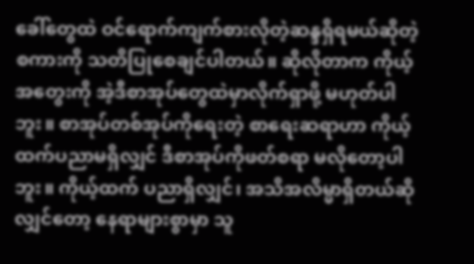ခေါ်တွေထဲ ဝင်ရောက်ကျက်စားလိုတဲ့ဆန္ဒရှိရမယ်ဆိုတဲ့စကားကို သတိပြုစေချင်ပါတယ်။ ဆိုလိုတာက ကိုယ့်အတွေးကို အဲ့ဒီစာအုပ်တွေထဲမှာလိုက်ရှာဖို့ မဟုတ်ပါဘူး။ စာအုပ်တစ်အုပ်ကိုရေးတဲ့ စာရေးဆရာဟာ ကိုယ့်ထက်ပညာမရှိလျှင် ဒီစာအုပ်ကိုဖတ်စရာ မလိုတော့ပါဘူး။ ကိုယ့်ထက် ပညာရှိလျှင်၊ အသိအလိမ္မာရှိတယ်ဆိုလျှင်တော့ နေရာများစွာမှာ သူ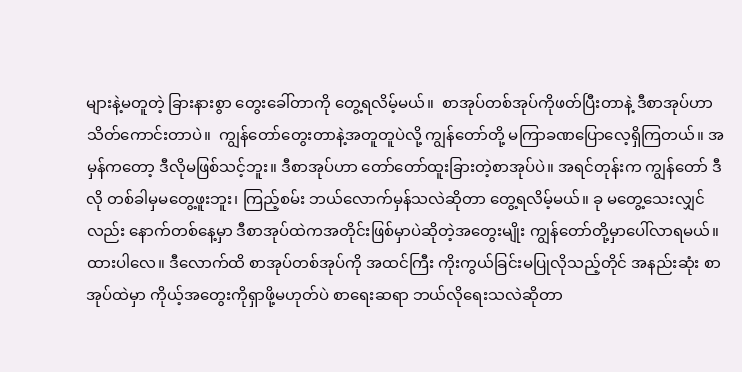များနဲ့မတူတဲ့ ခြားနားစွာ တွေးခေါ်တာကို တွေ့ရလိမ့်မယ်။  စာအုပ်တစ်အုပ်ကိုဖတ်ပြီးတာနဲ့ ဒီစာအုပ်ဟာ သိတ်ကောင်းတာပဲ။  ကျွန်တော်တွေးတာနဲ့အတူတူပဲလို့ ကျွန်တော်တို့ မကြာခဏပြောလေ့ရှိကြတယ်။ အမှန်ကတော့ ဒီလိုမဖြစ်သင့်ဘူး။ ဒီစာအုပ်ဟာ တော်တော်ထူးခြားတဲ့စာအုပ်ပဲ။ အရင်တုန်းက ကျွန်တော် ဒီလို တစ်ခါမှမတွေ့ဖူးဘူး၊ ကြည့်စမ်း ဘယ်လောက်မှန်သလဲဆိုတာ တွေ့ရလိမ့်မယ်။ ခု မတွေ့သေးလျှင်လည်း နောက်တစ်နေ့မှာ ဒီစာအုပ်ထဲကအတိုင်းဖြစ်မှာပဲဆိုတဲ့အတွေးမျိုး ကျွန်တော်တို့မှာပေါ်လာရမယ်။ ထားပါလေ။ ဒီလောက်ထိ စာအုပ်တစ်အုပ်ကို အထင်ကြီး ကိုးကွယ်ခြင်းမပြုလိုသည့်တိုင် အနည်းဆုံး စာအုပ်ထဲမှာ ကိုယ့်အတွေးကိုရှာဖို့မဟုတ်ပဲ စာရေးဆရာ ဘယ်လိုရေးသလဲဆိုတာ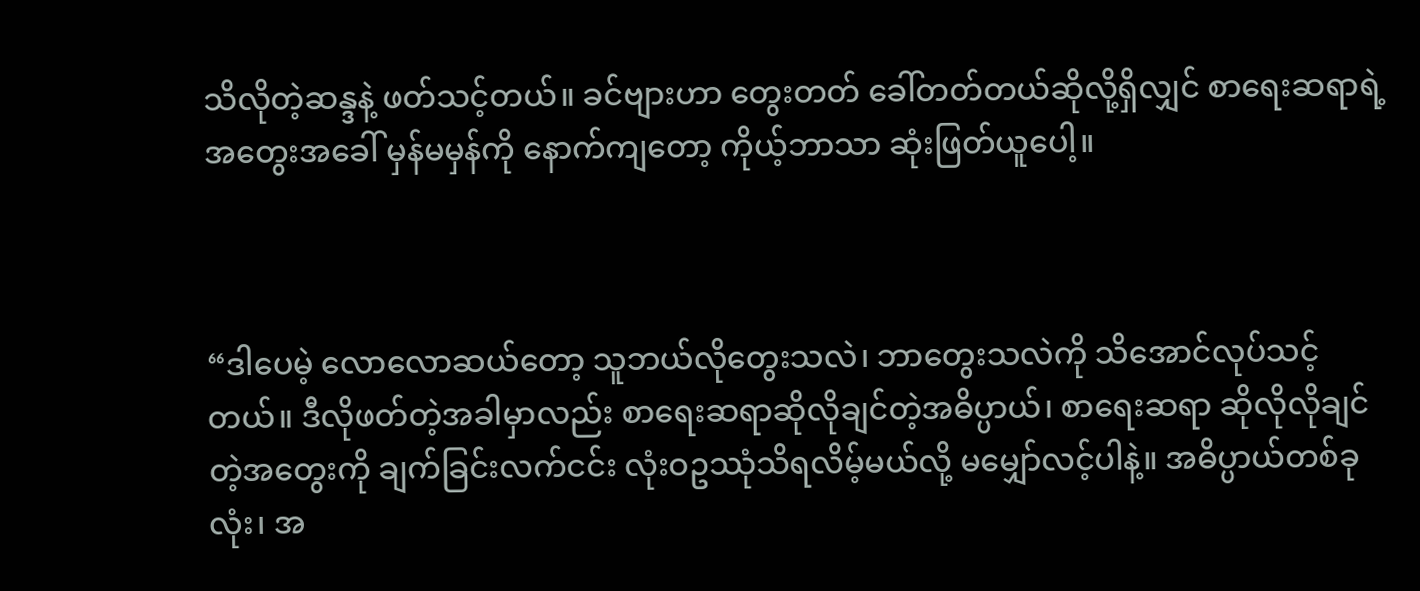သိလိုတဲ့ဆန္ဒနဲ့ ဖတ်သင့်တယ်။ ခင်ဗျားဟာ တွေးတတ် ခေါ်တတ်တယ်ဆိုလို့ရှိလျှင် စာရေးဆရာရဲ့အတွေးအခေါ် မှန်မမှန်ကို နောက်ကျတော့ ကိုယ့်ဘာသာ ဆုံးဖြတ်ယူပေါ့။



“ဒါပေမဲ့ လောလောဆယ်တော့ သူဘယ်လိုတွေးသလဲ၊ ဘာတွေးသလဲကို သိအောင်လုပ်သင့်တယ်။ ဒီလိုဖတ်တဲ့အခါမှာလည်း စာရေးဆရာဆိုလိုချင်တဲ့အဓိပ္ပာယ်၊ စာရေးဆရာ ဆိုလိုလိုချင်တဲ့အတွေးကို ချက်ခြင်းလက်ငင်း လုံးဝဥဿုံသိရလိမ့်မယ်လို့ မမျှော်လင့်ပါနဲ့။ အဓိပ္ပာယ်တစ်ခုလုံး၊ အ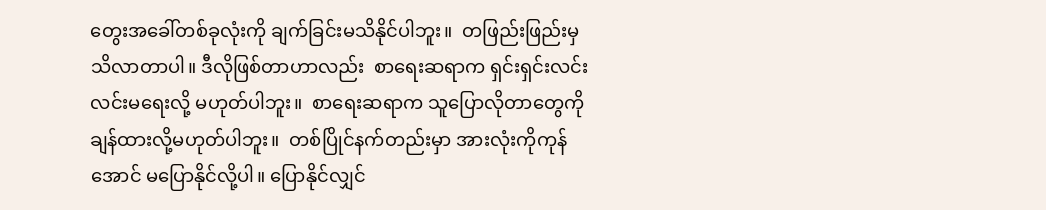တွေးအခေါ်တစ်ခုလုံးကို ချက်ခြင်းမသိနိုင်ပါဘူး။  တဖြည်းဖြည်းမှ သိလာတာပါ။ ဒီလိုဖြစ်တာဟာလည်း  စာရေးဆရာက ရှင်းရှင်းလင်းလင်းမရေးလို့ မဟုတ်ပါဘူး။  စာရေးဆရာက သူပြောလိုတာတွေကို ချန်ထားလို့မဟုတ်ပါဘူး။  တစ်ပြိုင်နက်တည်းမှာ အားလုံးကိုကုန်အောင် မပြောနိုင်လို့ပါ။ ပြောနိုင်လျှင်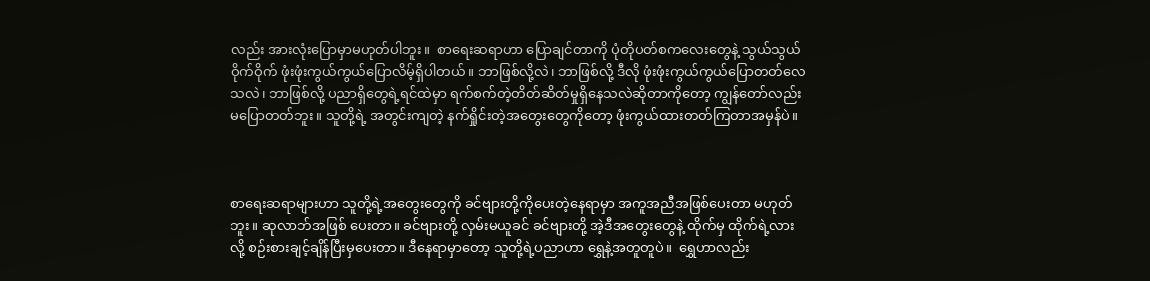လည်း အားလုံးပြောမှာမဟုတ်ပါဘူး။  စာရေးဆရာဟာ ပြောချင်တာကို ပုံတိုပတ်စကလေးတွေနဲ့ သွယ်သွယ်ဝိုက်ဝိုက် ဖုံးဖုံးကွယ်ကွယ်ပြောလိမ့်ရှိပါတယ်။ ဘာဖြစ်လို့လဲ၊ ဘာဖြစ်လို့ ဒီလို ဖုံးဖုံးကွယ်ကွယ်ပြောတတ်လေသလဲ၊ ဘာဖြစ်လို့ ပညာရှိတွေရဲ့ရင်ထဲမှာ ရက်စက်တဲ့တိတ်ဆိတ်မှုရှိနေသလဲဆိုတာကိုတော့ ကျွန်တော်လည်း မပြောတတ်ဘူး။ သူတို့ရဲ့ အတွင်းကျတဲ့ နက်ရှိုင်းတဲ့အတွေးတွေကိုတော့ ဖုံးကွယ်ထားတတ်ကြတာအမှန်ပဲ။



စာရေးဆရာများဟာ သူတို့ရဲ့အတွေးတွေကို ခင်ဗျားတို့ကိုပေးတဲ့နေရာမှာ အကူအညီအဖြစ်ပေးတာ မဟုတ်ဘူး။ ဆုလာဘ်အဖြစ် ပေးတာ။ ခင်ဗျားတို့ လှမ်းမယူခင် ခင်ဗျားတို့ အဲ့ဒီအတွေးတွေနဲ့ ထိုက်မှ ထိုက်ရဲ့လားလို့ စဉ်းစားချင့်ချိန်ပြီးမှပေးတာ။ ဒီနေရာမှာတော့ သူတို့ရဲ့ပညာဟာ ရွှေနဲ့အတူတူပဲ။  ရွှေဟာလည်း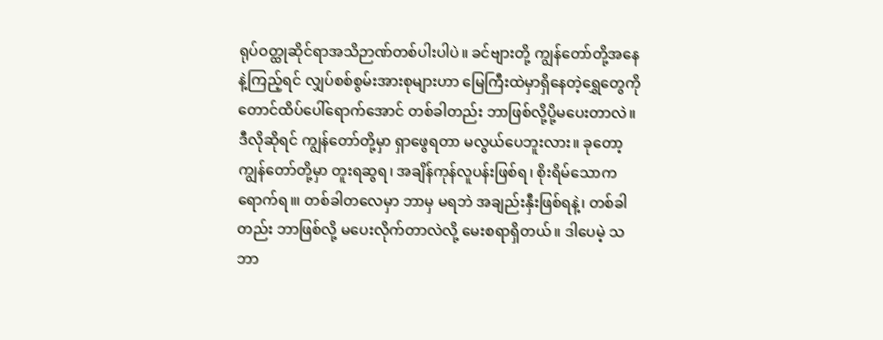ရုပ်ဝတ္ထုဆိုင်ရာအသိဉာဏ်တစ်ပါးပါပဲ။ ခင်ဗျားတို့ ကျွန်တော်တို့အနေနဲ့ကြည့်ရင် လျှပ်စစ်စွမ်းအားစုများဟာ မြေကြီးထဲမှာရှိနေတဲ့ရွှေတွေကို တောင်ထိပ်ပေါ်ရောက်အောင် တစ်ခါတည်း ဘာဖြစ်လို့ပို့မပေးတာလဲ။ ဒီလိုဆိုရင် ကျွန်တော်တို့မှာ ရှာဖွေရတာ မလွယ်ပေဘူးလား။ ခုတော့ ကျွန်တော်တို့မှာ တူးရဆွရ၊ အချိန်ကုန်လူပန်းဖြစ်ရ၊ စိုးရိမ်သောကရောက်ရ။၊ တစ်ခါတလေမှာ ဘာမှ မရဘဲ အချည်းနှီးဖြစ်ရနဲ့၊ တစ်ခါတည်း ဘာဖြစ်လို့ မပေးလိုက်တာလဲလို့ မေးစရာရှိတယ်။ ဒါပေမဲ့ သဘာ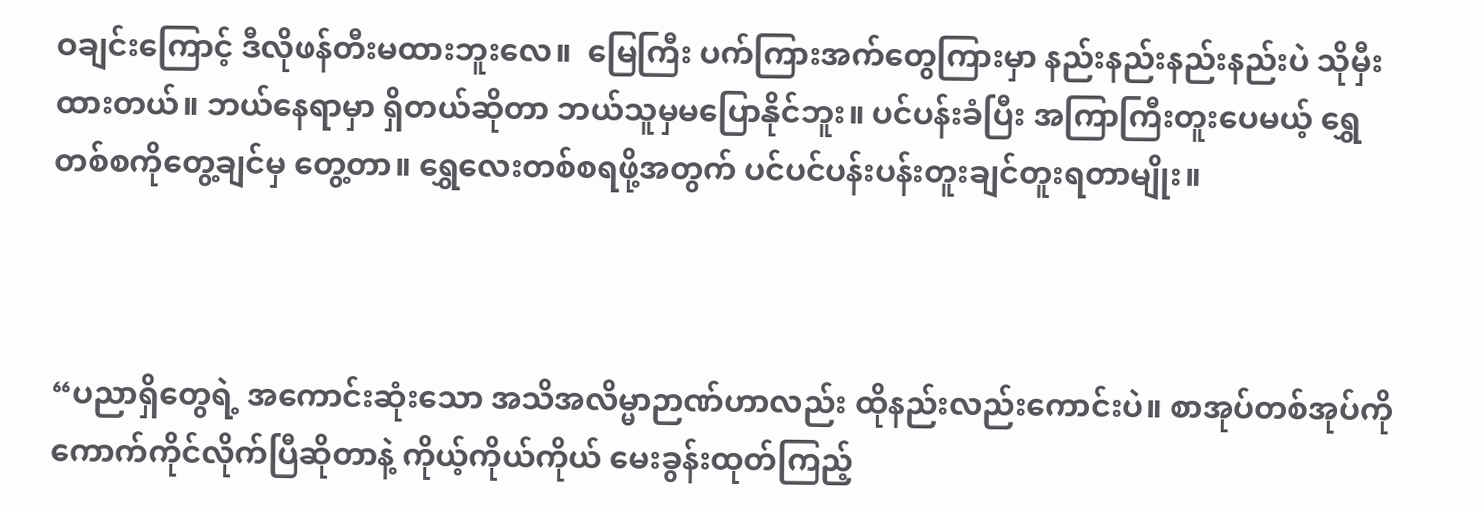ဝချင်းကြောင့် ဒီလိုဖန်တီးမထားဘူးလေ။  မြေကြီး ပက်ကြားအက်တွေကြားမှာ နည်းနည်းနည်းနည်းပဲ သိုမှီးထားတယ်။ ဘယ်နေရာမှာ ရှိတယ်ဆိုတာ ဘယ်သူမှမပြောနိုင်ဘူး။ ပင်ပန်းခံပြီး အကြာကြီးတူးပေမယ့် ရွှေတစ်စကိုတွေ့ချင်မှ တွေ့တာ။ ရွှေလေးတစ်စရဖို့အတွက် ပင်ပင်ပန်းပန်းတူးချင်တူးရတာမျိုး။



“ပညာရှိတွေရဲ့ အကောင်းဆုံးသော အသိအလိမ္မာဉာဏ်ဟာလည်း ထိုနည်းလည်းကောင်းပဲ။ စာအုပ်တစ်အုပ်ကို ကောက်ကိုင်လိုက်ပြီဆိုတာနဲ့ ကိုယ့်ကိုယ်ကိုယ် မေးခွန်းထုတ်ကြည့်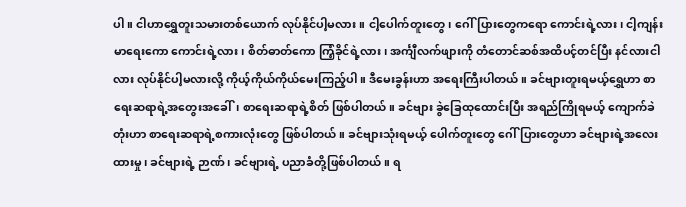ပါ။ ငါဟာရွှေတူးသမားတစ်ယောက် လုပ်နိုင်ပါ့မလား။ ငါ့ပေါက်တူးတွေ၊ ဂေါ်ပြားတွေကရော ကောင်းရဲ့လား၊ ငါ့ကျန်းမာရေးကော ကောင်းရဲ့လား၊ စိတ်ဓာတ်ကော ကြံ့ခိုင်ရဲ့လား၊ အင်္ကျီလက်ဖျားကို တံတောင်ဆစ်အထိပင့်တင်ပြီး နင်လားငါလား လုပ်နိုင်ပါ့မလားလို့ ကိုယ့်ကိုယ်ကိုယ်မေးကြည့်ပါ။ ဒီမေးခွန်းဟာ အရေးကြီးပါတယ်။ ခင်ဗျားတူးရမယ့်ရွှေဟာ စာရေးဆရာရဲ့အတွေးအခေါ်၊ စာရေးဆရာရဲ့စိတ် ဖြစ်ပါတယ်။ ခင်ဗျား ခွဲခြေထုထောင်းပြီး အရည်ကြိုရမယ့် ကျောက်ခဲတုံးဟာ စာရေးဆရာရဲ့စကားလုံးတွေ ဖြစ်ပါတယ်။ ခင်ဗျားသုံးရမယ့် ပေါက်တူးတွေ ဂေါ်ပြားတွေဟာ ခင်ဗျားရဲ့အလေးထားမှု၊ ခင်ဗျားရဲ့ ဉာဏ်၊ ခင်ဗျားရဲ့ ပညာခံတို့ဖြစ်ပါတယ်။ ရ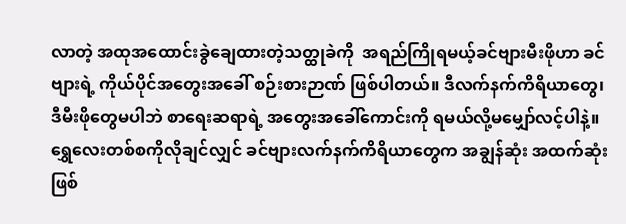လာတဲ့ အထုအထောင်းခွဲချေထားတဲ့သတ္ထုခဲကို  အရည်ကြိုရမယ့်ခင်ဗျားမီးဖိုဟာ ခင်ဗျားရဲ့ ကိုယ်ပိုင်အတွေးအခေါ် စဉ်းစားဉာဏ် ဖြစ်ပါတယ်။ ဒီလက်နက်ကိရိယာတွေ၊ ဒီမီးဖိုတွေမပါဘဲ စာရေးဆရာရဲ့ အတွေးအခေါ်ကောင်းကို ရမယ်လို့မမျှော်လင့်ပါနဲ့။ ရွှေလေးတစ်စကိုလိုချင်လျှင် ခင်ဗျားလက်နက်ကိရိယာတွေက အချွန်ဆုံး အထက်ဆုံးဖြစ်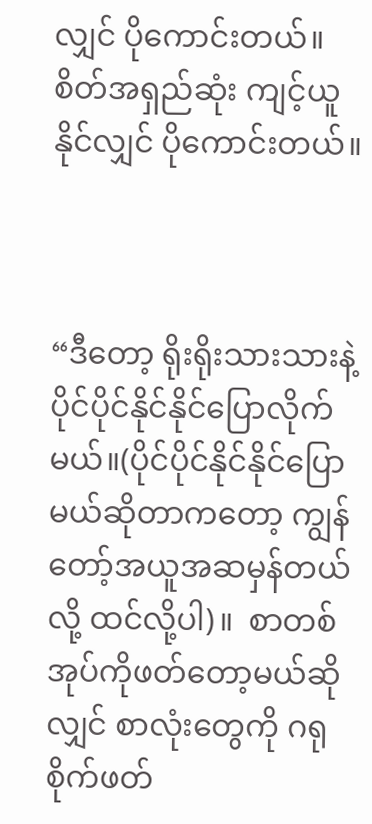လျှင် ပိုကောင်းတယ်။ စိတ်အရှည်ဆုံး ကျင့်ယူနိုင်လျှင် ပိုကောင်းတယ်။



“ဒီတော့ ရိုးရိုးသားသားနဲ့ ပိုင်ပိုင်နိုင်နိုင်ပြောလိုက်မယ်။(ပိုင်ပိုင်နိုင်နိုင်ပြောမယ်ဆိုတာကတော့ ကျွန်တော့်အယူအဆမှန်တယ်လို့ ထင်လို့ပါ)။  စာတစ်အုပ်ကိုဖတ်တော့မယ်ဆိုလျှင် စာလုံးတွေကို ဂရုစိုက်ဖတ်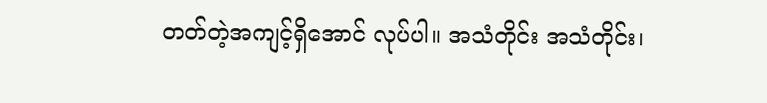တတ်တဲ့အကျင့်ရှိအောင် လုပ်ပါ။ အသံတိုင်း အသံတိုင်း၊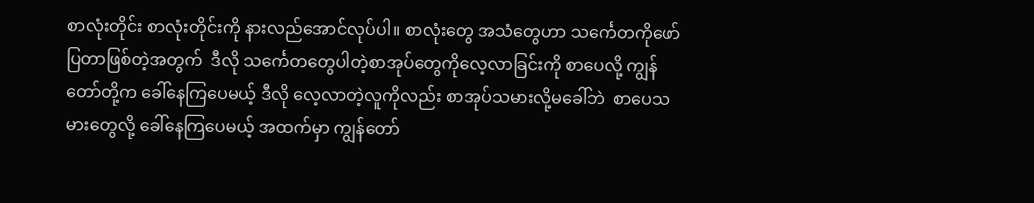စာလုံးတိုင်း စာလုံးတိုင်းကို နားလည်အောင်လုပ်ပါ။ စာလုံးတွေ အသံတွေဟာ သ‌င်္ကေတကိုဖော်ပြတာဖြစ်တဲ့အတွက်  ဒီလို သင်္ကေတတွေပါတဲ့စာအုပ်တွေကိုလေ့လာခြင်းကို စာပေလို့ ကျွန်တော်တို့က ခေါ်နေကြပေမယ့် ဒီလို လေ့လာတဲ့လူကိုလည်း စာအုပ်သမားလို့မခေါ်ဘဲ  စာပေသမားတွေလို့ ခေါ်နေကြပေမယ့် အထက်မှာ ကျွန်တော်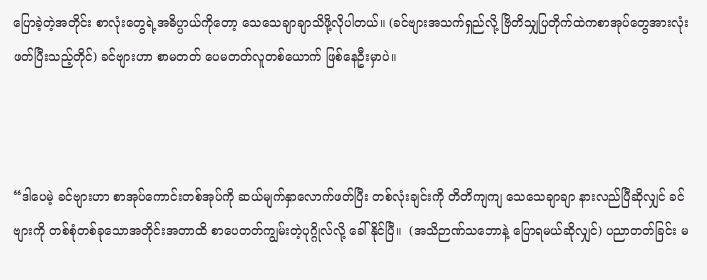ပြောခဲ့တဲ့အတိုင်း စာလုံးတွေရဲ့အဓိပ္ပာယ်ကိုတော့ သေသေချာချာသိဖို့လိုပါတယ်။ (ခင်ဗျားအသက်ရှည်လို့ ဗြိတိသျှပြတိုက်ထဲကစာအုပ်တွေအားလုံး ဖတ်ပြီးသည့်တိုင်) ခင်ဗျားဟာ စာမတတ် ပေမတတ်လူတစ်ယောက် ဖြစ်နေဦးမှာပဲ။



“ဒါပေမဲ့ ခင်ဗျားဟာ စာအုပ်ကောင်းတစ်အုပ်ကို ဆယ်မျက်နှာလောက်ဖတ်ပြီး တစ်လုံးချင်းကို တိတိကျကျ သေသေချာချာ နားလည်ပြီဆိုလျှင် ခင်ဗျားကို တစ်စုံတစ်ခုသောအတိုင်းအတာထိ စာပေတတ်ကျွမ်းတဲ့ပုဂ္ဂိုလ်လို့ ခေါ်နိုင်ပြီ။  (အသိဉာဏ်သဘောနဲ့ ပြောရမယ်ဆိုလျှင်) ပညာတတ်ခြင်း မ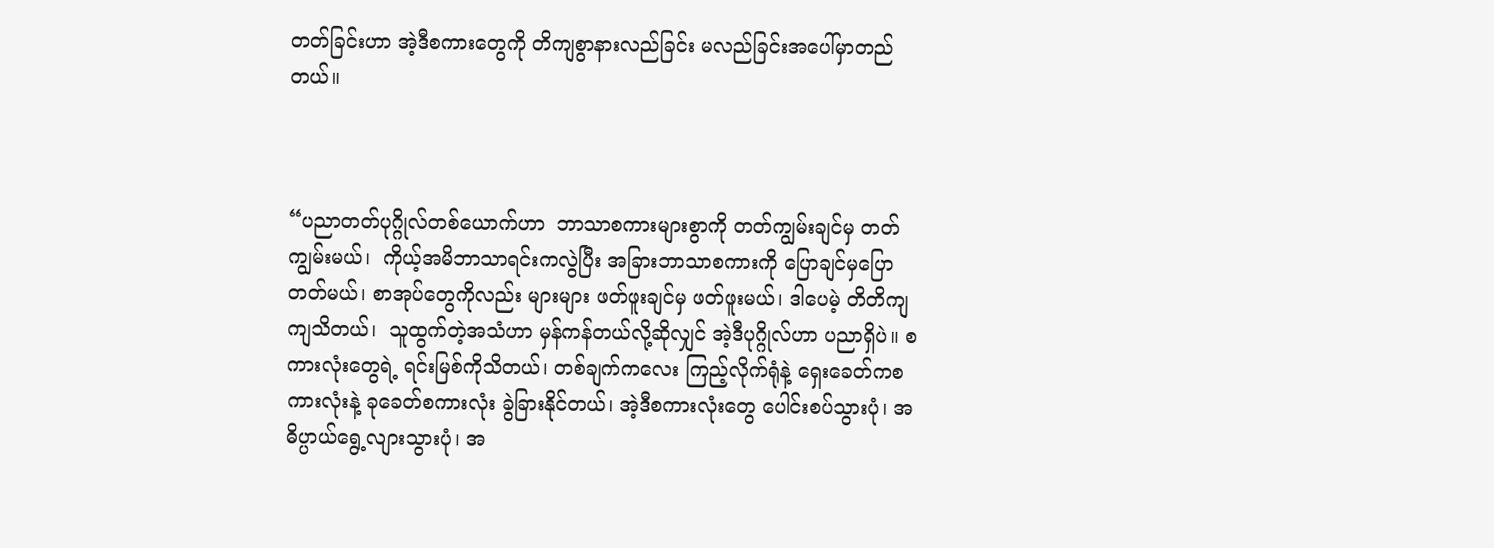တတ်ခြင်းဟာ အဲ့ဒီစကားတွေကို တိကျစွာနားလည်ခြင်း မလည်ခြင်းအပေါ်မှာတည်တယ်။



“ပညာတတ်ပုဂ္ဂိုလ်တစ်ယောက်ဟာ  ဘာသာစကားများစွာကို တတ်ကျွမ်းချင်မှ တတ်ကျွမ်းမယ်၊  ကိုယ့်အမိဘာသာရင်းကလွဲပြီး အခြားဘာသာစကားကို ပြောချင်မှပြောတတ်မယ်၊ စာအုပ်တွေကိုလည်း များများ ဖတ်ဖူးချင်မှ ဖတ်ဖူးမယ်၊ ဒါပေမဲ့ တိတိကျကျသိတယ်၊  သူထွက်တဲ့အသံဟာ မှန်ကန်တယ်လို့ဆိုလျှင် အဲ့ဒီပုဂ္ဂိုလ်ဟာ ပညာရှိပဲ။ စကားလုံးတွေရဲ့ ရင်းမြစ်ကိုသိတယ်၊ တစ်ချက်ကလေး ကြည့်လိုက်ရုံနဲ့ ရှေးခေတ်ကစကားလုံးနဲ့ ခုခေတ်စကားလုံး ခွဲခြားနိုင်တယ်၊ အဲ့ဒီစကားလုံးတွေ ပေါင်းစပ်သွားပုံ၊ အဓိပ္ပာယ်ရွေ့လျားသွားပုံ၊ အ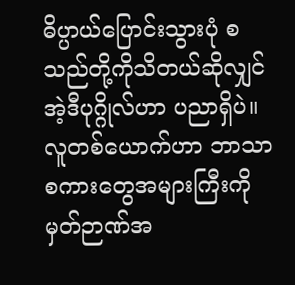ဓိပ္ပာယ်ပြောင်းသွားပုံ စသည်တို့ကိုသိတယ်ဆိုလျှင် အဲ့ဒီပုဂ္ဂိုလ်ဟာ ပညာရှိပဲ။  လူတစ်ယောက်ဟာ ဘာသာစကားတွေအများကြီးကို မှတ်ဉာဏ်အ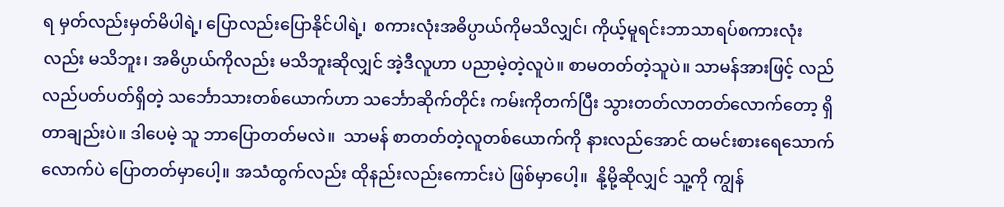ရ မှတ်လည်းမှတ်မိပါရဲ့၊ ပြောလည်းပြောနိုင်ပါရဲ့၊  စကားလုံးအဓိပ္ပာယ်ကိုမသိလျှင်၊ ကိုယ့်မူရင်းဘာသာရပ်စကားလုံးလည်း မသိဘူး၊ အဓိပ္ပာယ်ကိုလည်း မသိဘူးဆိုလျှင် အဲ့ဒီလူဟာ ပညာမဲ့တဲ့လူပဲ။ စာမတတ်တဲ့သူပဲ။ သာမန်အားဖြင့် လည်လည်ပတ်ပတ်ရှိတဲ့ သင်္ဘောသားတစ်ယောက်ဟာ သင်္ဘောဆိုက်တိုင်း ကမ်းကိုတက်ပြီး သွားတတ်လာတတ်လောက်တော့ ရှိတာချည်းပဲ။ ဒါပေမဲ့ သူ ဘာပြောတတ်မလဲ။  သာမန် စာတတ်တဲ့လူတစ်ယောက်ကို နားလည်အောင် ထမင်းစားရေသောက်လောက်ပဲ ပြောတတ်မှာပေါ့။ အသံထွက်လည်း ထိုနည်းလည်းကောင်းပဲ ဖြစ်မှာပေါ့။  နို့မို့ဆိုလျှင် သူ့ကို ကျွန်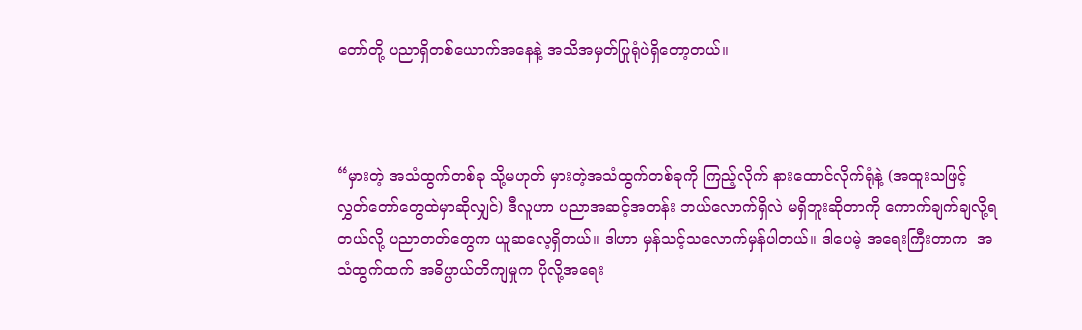တော်တို့ ပညာရှိတစ်ယောက်အနေနဲ့ အသိအမှတ်ပြုရုံပဲရှိတော့တယ်။



“မှားတဲ့ အသံထွက်တစ်ခု သို့မဟုတ် မှားတဲ့အသံထွက်တစ်ခုကို ကြည့်လိုက် နားထောင်လိုက်ရုံနဲ့ (အထူးသဖြင့် လွှတ်တော်တွေထဲမှာဆိုလျှင်) ဒီလူဟာ ပညာအဆင့်အတန်း ဘယ်လောက်ရှိလဲ မရှိဘူးဆိုတာကို ကောက်ချက်ချလို့ရတယ်လို့ ပညာတတ်တွေက ယူဆလေ့ရှိတယ်။ ဒါဟာ မှန်သင့်သလောက်မှန်ပါတယ်။ ဒါပေမဲ့ အရေးကြီးတာက  အသံထွက်ထက် အဓိပ္ပာယ်တိကျမှုက ပိုလို့အရေး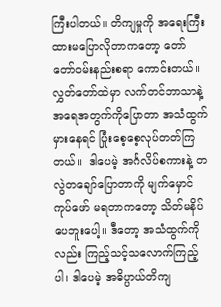ကြီးပါတယ်။ တိကျမှုကို အရေးကြီးထားမပြောလိုတာကတော့ တော်တော်ဝမ်းနည်းစရာ ကောင်းတယ်။ လွှတ်တော်ထဲမှာ လက်တင်ဘာသာနဲ့ အရေအတွက်ကိုပြောတာ အသံထွက်မှားနေရင် ပြုံးစေ့စေ့လုပ်တတ်ကြတယ်။  ဒါပေမဲ့ အင်္ဂလိပ်စကားနဲ့ တလွဲတချော်ပြောတာကို မျက်မှောင်ကုပ်ဖော် မရတာကတော့ သိတ်မနိပ်ပေဘူးပေါ့။ ဒီတော့ အသံထွက်ကိုလည်း ကြည့်သင့်သလောက်ကြည့်ပါ၊ ဒါပေမဲ့ အဓိပ္ပာယ်တိကျ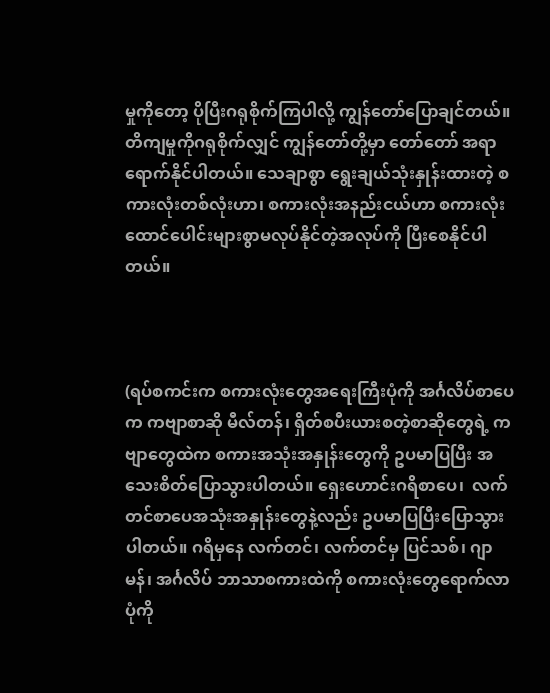မှုကိုတော့ ပိုပြီးဂရုစိုက်ကြပါလို့ ကျွန်တော်ပြောချင်တယ်။  တိကျမှုကိုဂရုစိုက်လျှင် ကျွန်တော်တို့မှာ တော်တော် အရာရောက်နိုင်ပါတယ်။ သေချာစွာ ရွေးချယ်သုံးနှုန်းထားတဲ့ စကားလုံးတစ်လုံးဟာ၊ စကားလုံးအနည်းငယ်ဟာ စကားလုံးထောင်ပေါင်းများစွာမလုပ်နိုင်တဲ့အလုပ်ကို ပြီးစေနိုင်ပါတယ်။



(ရပ်စကင်းက စကားလုံးတွေအရေးကြီးပုံကို အင်္ဂလိပ်စာပေက ကဗျာစာဆို မီလ်တန်၊ ရှိတ်စပီးယားစတဲ့စာဆိုတွေရဲ့ ကဗျာတွေထဲက စကားအသုံးအနှုန်းတွေကို ဥပမာပြပြီး အသေးစိတ်ပြောသွားပါတယ်။ ရှေးဟောင်းဂရိစာပေ၊  လက်တင်စာပေအသုံးအနှုန်းတွေနဲ့လည်း ဥပမာပြပြီးပြောသွားပါတယ်။ ဂရိမှနေ လက်တင်၊ လက်တင်မှ ပြင်သစ်၊ ဂျာမန်၊ အင်္ဂလိပ် ဘာသာစကားထဲကို စကားလုံးတွေရောက်လာပုံကို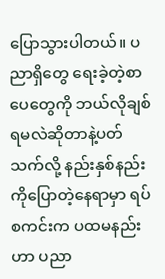ပြောသွားပါတယ်။ ပညာရှိတွေ ရေးခဲ့တဲ့စာပေတွေကို ဘယ်လိုချစ်ရမလဲဆိုတာနဲ့ပတ်သက်လို့ နည်းနှစ်နည်းကိုပြောတဲ့နေရာမှာ ရပ်စကင်းက ပထမနည်းဟာ ပညာ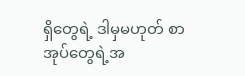ရှိတွေရဲ့ ဒါမှမဟုတ် စာအုပ်တွေရဲ့အ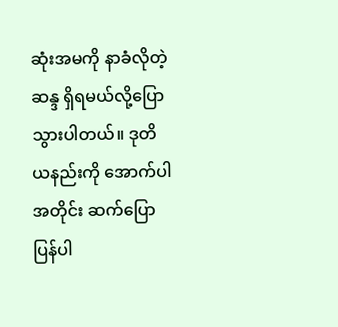ဆုံးအမကို နာခံလိုတဲ့ဆန္ဒ ရှိရမယ်လို့ပြောသွားပါတယ်။ ဒုတိယနည်းကို အောက်ပါအတိုင်း ဆက်ပြောပြန်ပါ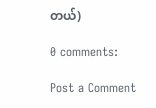တယ်)

0 comments:

Post a Comment